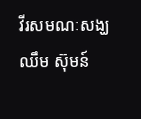វីរសមណៈសង្ឃ ឈឹម ស៊ុមន៍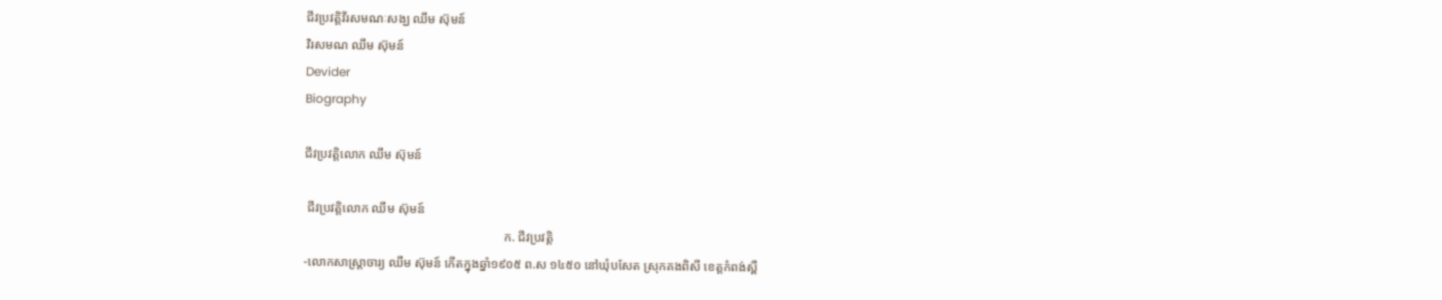ជីវប្រវត្តិវីរសមណៈសង្ឃ ឈឹម ស៊ុមន៍
វិរសមណ ឈឹម ស៊ុមន៍
Devider
Biography

ជីវប្រវត្តិលោក ឈឹម ស៊ុមន៍

 ជីវប្រវត្តិលោក ឈឹម ស៊ុមន៍
                                                                ក. ជីវប្រវត្តិ
-លោកសាស្រ្តាចារ្យ ឈឹម ស៊ុមន៍ កើតក្នុងឆ្នាំ១៩០៥ ព.ស ១៤៥០ នៅឃុំបសែត ស្រុកគងពិសី ខេត្តកំពង់ស្ពឺ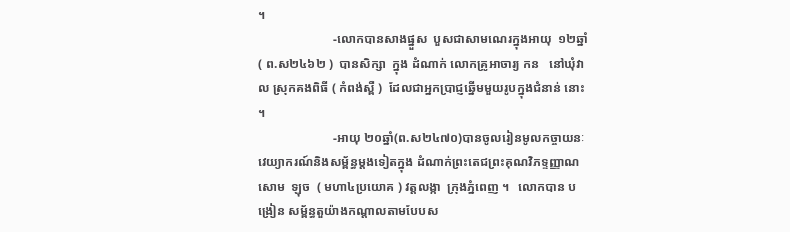។
                        -លោកបានសាងផ្នួស  បួសជាសាមណេរក្នុងអាយុ  ១២ឆ្នាំ  ( ព.ស២៤៦២ )  បានសិក្សា  ក្នុង ដំណាក់ លោកគ្រូអាចារ្យ កន   នៅឃុំវាល ស្រុកគងពិធី ( កំពង់ស្ពឺ )  ដែលជាអ្នកប្រាជ្ញឆ្នើមមួយរូបក្នុងជំនាន់ នោះ ។
                        -អាយុ ២០ឆ្នាំ(ព.ស២៤៧០)បានចូលរៀនមូលកច្ចាយនៈវេយ្យាករណ៍និងសម្ព័ន្ធម្តងទៀតក្នុង ដំណាក់ព្រះតេជព្រះគុណវិភទ្ទញ្ញាណ  សោម  ឡុច  ( មហា៤ប្រយោគ ) វត្តលង្កា  ក្រុងភ្នំពេញ ។   លោកបាន បង្រៀន សម្ព័ន្ធតួយ៉ាងកណ្តាលតាមបែបស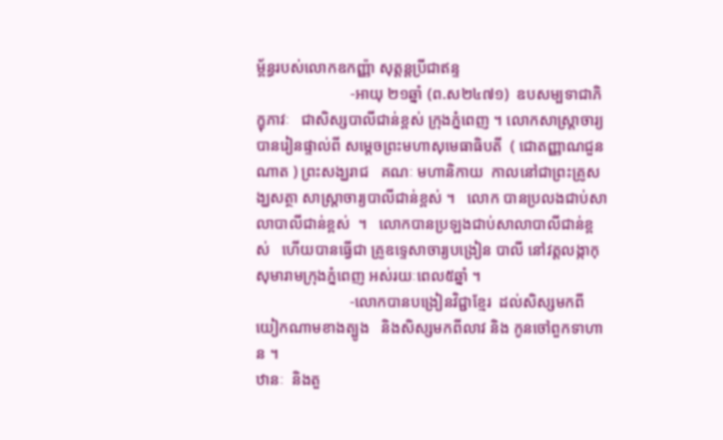ម្ព័ន្ធរបស់លោកឧកញ្ញ៉ា សុត្តន្តប្រីជាឥន្ទ
                        -អាយុ ២១ឆ្នាំ (ព.ស២៤៧១)  ឧបសម្បទាជាភិក្ខុភាវៈ   ជាសិស្សបាលីជាន់ខ្ពស់ ក្រុងភ្នំពេញ ។ លោកសាស្រ្តាចារ្យ បានរៀនផ្ទាល់ពី សម្តេចព្រះមហាសុមេធាធិបតី  ( ជោតញ្ញាណជួន ណាត ) ព្រះសង្ឃរាជ   គណៈ មហានិកាយ  កាលនៅជាព្រះគ្រូសង្ឃសត្ថា សាស្រ្តាចារ្យបាលីជាន់ខ្ពស់ ។   លោក បានប្រលងជាប់សា លាបាលីជាន់ខ្ពស់  ។   លោកបានប្រឡងជាប់សាលាបាលីជាន់ខ្ពស់   ហើយបានធ្វើជា គ្រូឧទ្ទេសាចារ្យបង្រៀន បាលី នៅវត្តលង្កាកុសុមារាមក្រុងភ្នំពេញ អស់រយៈពេល៥ឆ្នាំ ។
                        -លោកបានបង្រៀនវិជ្ជាខ្មែរ  ដល់សិស្សមកពីយៀកណាមខាងត្បូង   និងសិស្សមកពីលាវ និង កូនចៅពួកទាហាន ។
ឋានៈ  និងតួ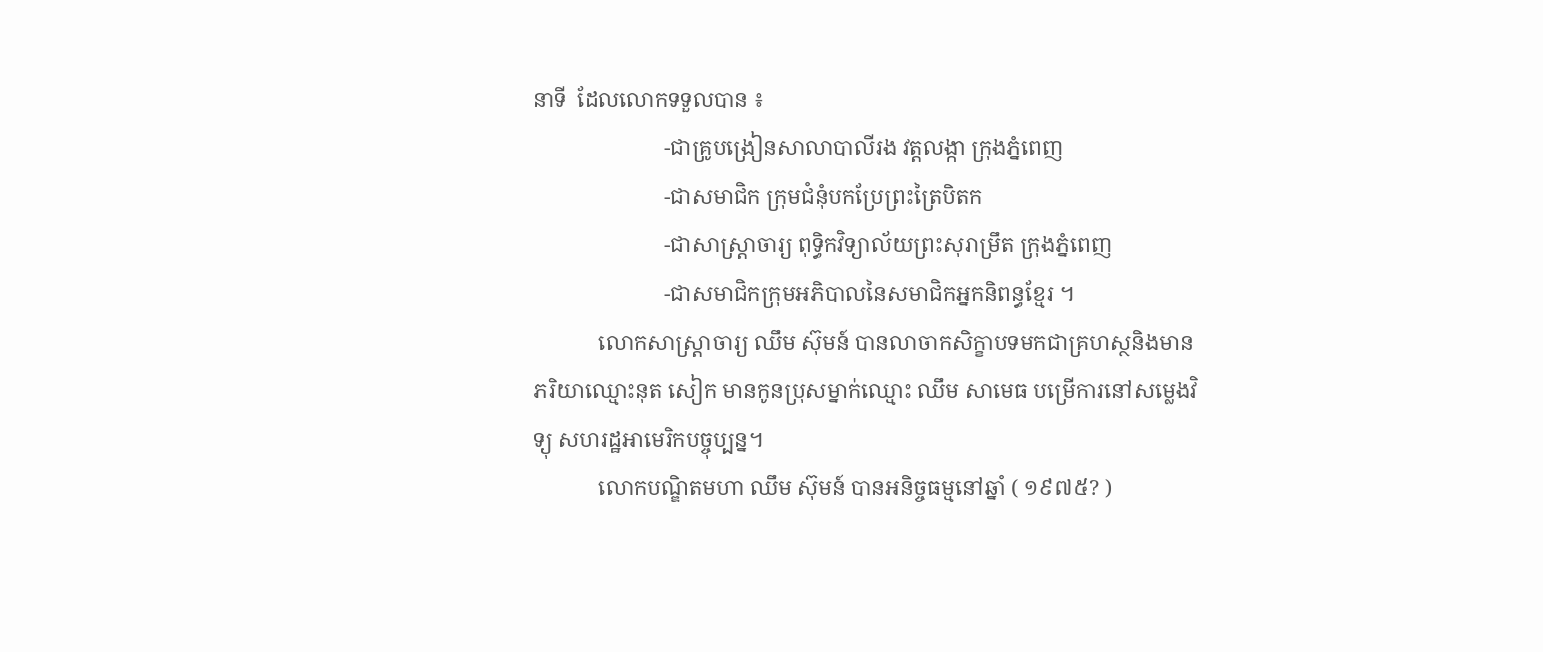នាទី  ដែលលោកទទួលបាន ៖
                        -ជាគ្រូបង្រៀនសាលាបាលីរង វត្តលង្កា ក្រុងភ្នំពេញ
                        -ជាសមាជិក ក្រុមជំនុំបកប្រែព្រះត្រៃបិតក
                        -ជាសាស្រ្តាចារ្យ ពុទ្ធិកវិទ្យាល័យព្រះសុរាម្រឹត ក្រុងភ្នំពេញ
                        -ជាសមាជិកក្រុមអភិបាលនៃសមាជិកអ្នកនិពន្ធខ្មែរ ។
            លោកសាស្រ្តាចារ្យ ឈឹម ស៊ុមន៍ បានលាចាកសិក្ខាបទមកជាគ្រហស្ថនិងមានភរិយាឈ្មោះនុត សៀក មានកូនប្រុសម្នាក់ឈ្មោះ ឈឹម សាមេធ បម្រើការនៅសម្លេងវិទ្យុ សហរដ្ឋអាមេរិកបច្ចុប្បន្ន។
            លោកបណ្ឌិតមហា ឈឹម ស៊ុមន៍ បានអនិច្ចធម្មនៅឆ្នាំ ( ១៩៧៥? )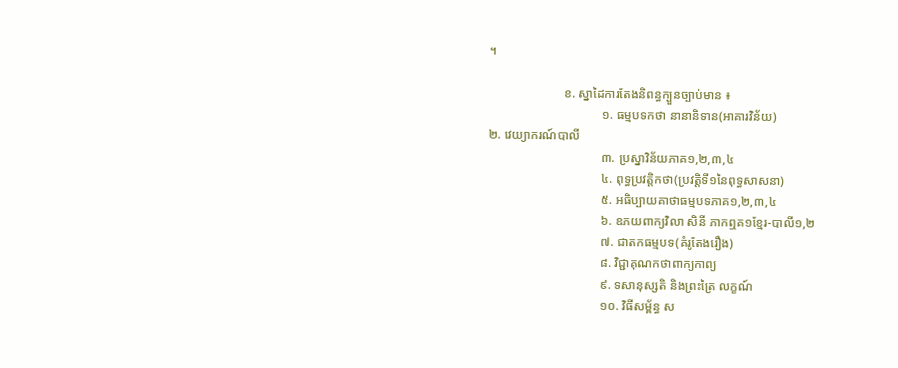។

                        ខ. ស្នាដៃការតែងនិពន្ធក្បួនច្បាប់មាន ៖
                                    ១. ធម្មបទកថា នានានិទាន(អាគារវិន័យ)
២. វេយ្យាករណ៍បាលី
                                    ៣. ប្រស្នាវិន័យភាគ១,២,៣,៤
                                    ៤. ពុទ្ធប្រវត្តិកថា(ប្រវត្តិទី១នៃពុទ្ធសាសនា)
                                    ៥. អធិប្បាយគាថាធម្មបទភាគ១,២,៣,៤
                                    ៦. ឧភយពាក្យវិលា សិនី ភាកឮគ១ខ្មែរ-បាលី១,២
                                    ៧. ជាតកធម្មបទ(គំរូតែងរឿង)
                                    ៨. វិជ្ជាគុណកថាពាក្យកាព្យ
                                    ៩. ទសានុស្សតិ និងព្រះត្រៃ លក្ខណ៍
                                    ១០. វិធីសម្ព័ន្ធ ស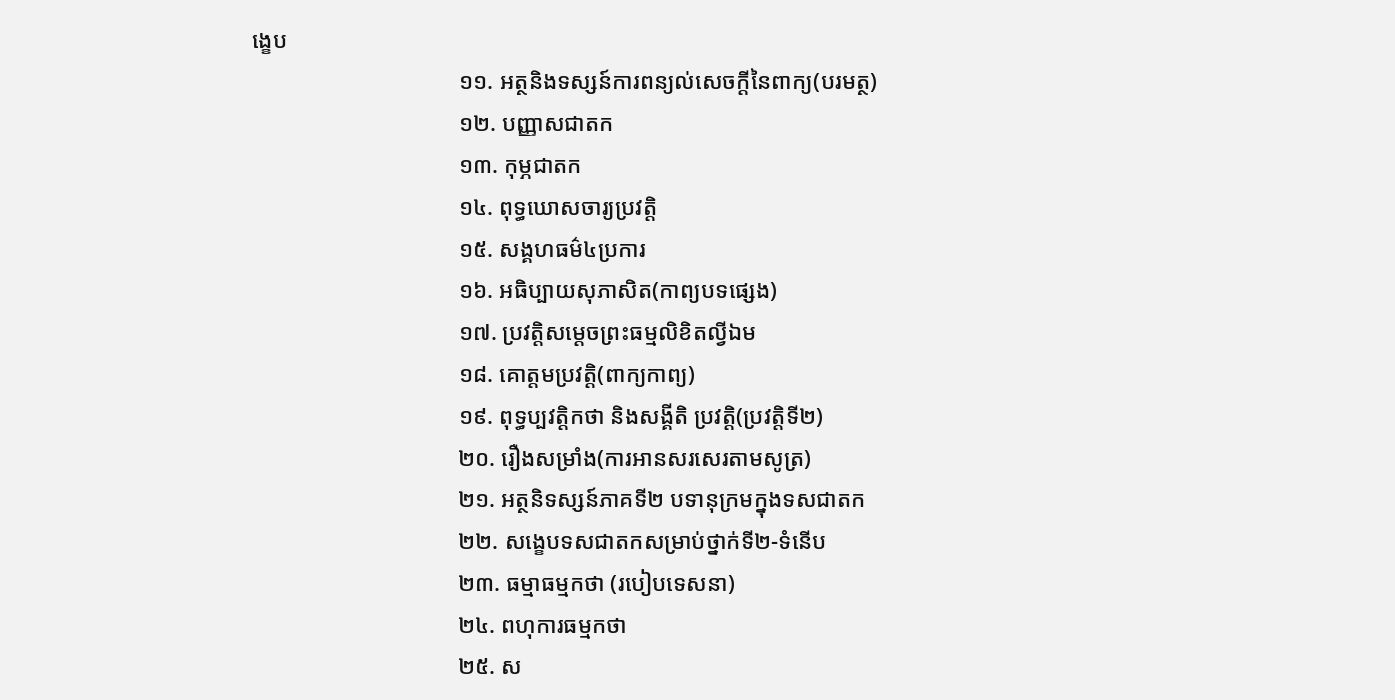ង្ខេប
                                    ១១. អត្ថនិងទស្សន៍ការពន្យល់សេចក្ដីនៃពាក្យ(បរមត្ថ)
                                    ១២. បញ្ញាសជាតក
                                    ១៣. កុម្ភជាតក
                                    ១៤. ពុទ្ធឃោសចារ្យប្រវត្តិ
                                    ១៥. សង្គហធម៌៤ប្រការ
                                    ១៦. អធិប្បាយសុភាសិត(កាព្យបទផ្សេង)
                                    ១៧. ប្រវត្តិសម្ដេចព្រះធម្មលិខិតល្វីឯម
                                    ១៨. គោត្តមប្រវត្តិ(ពាក្យកាព្យ)
                                    ១៩. ពុទ្ធប្បវត្តិកថា និងសង្គីតិ ប្រវត្តិ(ប្រវត្តិទី២)
                                    ២០. រឿងសម្រាំង(ការអានសរសេរតាមសូត្រ)
                                    ២១. អត្ថនិទស្សន៍ភាគទី២ បទានុក្រមក្នុងទសជាតក
                                    ២២. សង្ខេបទសជាតកសម្រាប់ថ្នាក់ទី២-ទំនើប
                                    ២៣. ធម្មាធម្មកថា (របៀបទេសនា)
                                    ២៤. ពហុការធម្មកថា
                                    ២៥. ស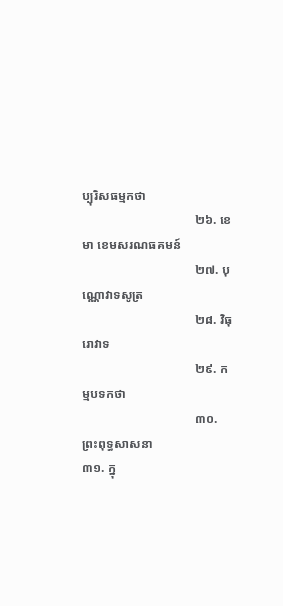ប្បុរិសធម្មកថា
                                    ២៦. ខេមា ខេមសរណធគមន៍
                                    ២៧. បុណ្ណោវាទសូត្រ
                                    ២៨. វិធុរោវាទ
                                    ២៩. កម្មបទកថា
                                    ៣០. ព្រះពុទ្ធសាសនា
៣១. ក្នុ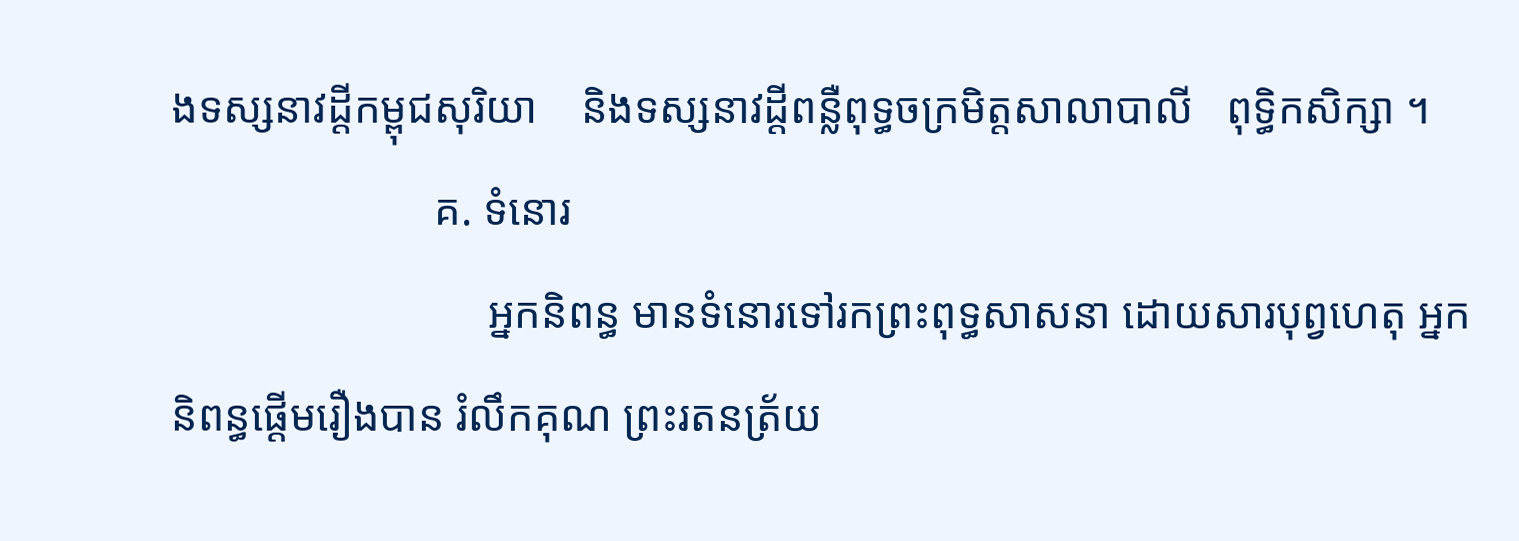ងទស្សនាវដ្ដីកម្ពុជសុរិយា    និងទស្សនាវដ្ដីពន្លឺពុទ្ធចក្រមិត្តសាលាបាលី   ពុទ្ធិកសិក្សា ។
                        គ. ទំនោរ
                             អ្នកនិពន្ធ មានទំនោរទៅរកព្រះពុទ្ធសាសនា ដោយសារបុព្វហេតុ អ្នកនិពន្ធផ្ដើមរឿងបាន រំលឹកគុណ ព្រះរតនត្រ័យ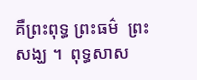គឺព្រះពុទ្ធ ព្រះធម៌  ព្រះសង្ឃ ។  ពុទ្ធសាស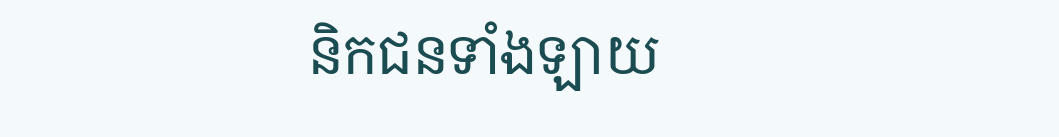និកជនទាំងឡាយ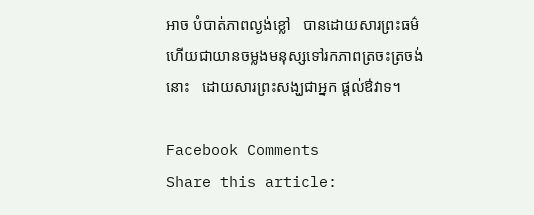អាច បំបាត់ភាពល្ងង់ខ្លៅ   បានដោយសារព្រះធម៌   ហើយជាយានចម្លងមនុស្សទៅរកភាពត្រចះត្រចង់នោះ   ដោយសារព្រះសង្ឃជាអ្នក ផ្ដល់ឳវាទ។

Facebook Comments
Share this article: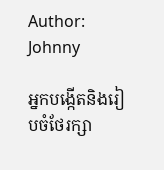Author: Johnny

អ្នកបង្កើតនិងរៀបចំថែរក្សា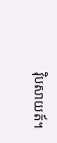វ៉ិបសាយត៍។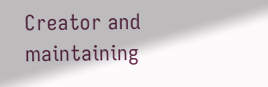Creator and maintaining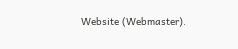Website (Webmaster).